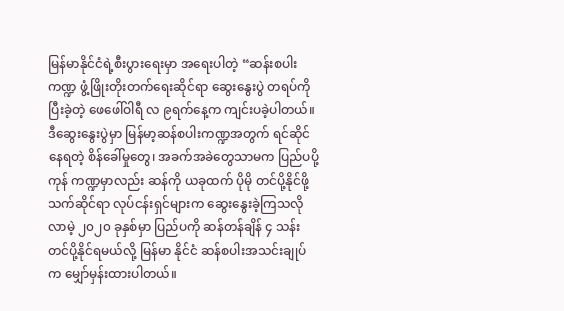မြန်မာနိုင်ငံရဲ့စီးပွားရေးမှာ အရေးပါတဲ့ “ဆန်းစပါးကဏ္ဍ ဖွံ့ဖြိုးတိုးတက်ရေးဆိုင်ရာ ဆွေးနွေးပွဲ တရပ်ကို ပြီးခဲ့တဲ့ ဖေဖေါ်ဝါရီ လ ၉ရက်နေ့က ကျင်းပခဲ့ပါတယ်။
ဒီဆွေးနွေးပွဲမှာ မြန်မာ့ဆန်စပါးကဏ္ဍအတွက် ရင်ဆိုင်နေရတဲ့ စိန်ခေါ်မှုတွေ၊ အခက်အခဲတွေသာမက ပြည်ပပို့ကုန် ကဏ္ဍမှာလည်း ဆန်ကို ယခုထက် ပိုမို တင်ပို့နိုင်ဖို့ သက်ဆိုင်ရာ လုပ်ငန်းရှင်များက ဆွေးနွေးခဲ့ကြသလို လာမဲ့ ၂၀၂၀ ခုနှစ်မှာ ပြည်ပကို ဆန်တန်ချိန် ၄ သန်းတင်ပို့နိုင်ရမယ်လို့ မြန်မာ နိုင်ငံ ဆန်စပါးအသင်းချုပ်က မျှော်မှန်းထားပါတယ်။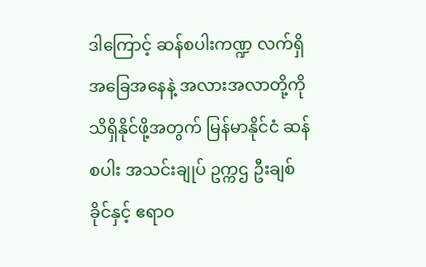ဒါကြောင့် ဆန်စပါးကဏ္ဍ လက်ရှိအခြေအနေနဲ့ အလားအလာတို့ကို သိရှိနိုင်ဖို့အတွက် မြန်မာနိုင်ငံ ဆန်စပါး အသင်းချုပ် ဥက္ကဌ ဦးချစ်ခိုင်နှင့် ဧရာဝ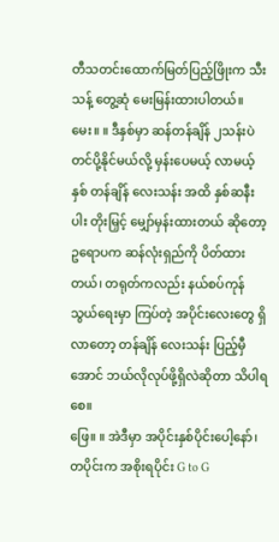တီသတင်းထောက်မြတ်ပြည့်ဖြိုးက သီးသန့် တွေ့ဆုံ မေးမြန်းထားပါတယ်။
မေး။ ။ ဒီနှစ်မှာ ဆန်တန်ချိန် ၂သန်းပဲ တင်ပို့နိုင်မယ်လို့ မှန်းပေမယ့် လာမယ့်နှစ် တန်ချိန် လေးသန်း အထိ နှစ်ဆနီးပါး တိုးမြှင့် မျှော်မှန်းထားတယ် ဆိုတော့ ဥရောပက ဆန်လုံးရှည်ကို ပိတ်ထားတယ်၊ တရုတ်ကလည်း နယ်စပ်ကုန်သွယ်ရေးမှာ ကြပ်တဲ့ အပိုင်းလေးတွေ ရှိလာတော့ တန်ချိန် လေးသန်း ပြည့်မှီအောင် ဘယ်လိုလုပ်ဖို့ရှိလဲဆိုတာ သိပါရစေ။
ဖြေ။ ။ အဲဒီမှာ အပိုင်းနှစ်ပိုင်းပေါ့နော်၊ တပိုင်းက အစိုးရပိုင်း G to G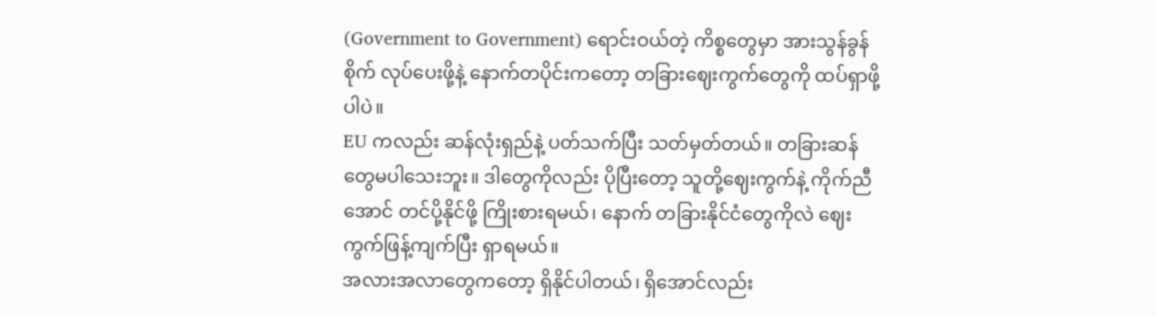(Government to Government) ရောင်းဝယ်တဲ့ ကိစ္စတွေမှာ အားသွန်ခွန်စိုက် လုပ်ပေးဖို့နဲ့ နောက်တပိုင်းကတော့ တခြားဈေးကွက်တွေကို ထပ်ရှာဖို့ပါပဲ။
EU ကလည်း ဆန်လုံးရှည်နဲ့ ပတ်သက်ပြီး သတ်မှတ်တယ်။ တခြားဆန်တွေမပါသေးဘူး။ ဒါတွေကိုလည်း ပိုပြီးတော့ သူတို့ဈေးကွက်နဲ့ ကိုက်ညီအောင် တင်ပို့နိုင်ဖို့ ကြိုးစားရမယ်၊ နောက် တခြားနိုင်ငံတွေကိုလဲ ဈေးကွက်ဖြန့်ကျက်ပြီး ရှာရမယ်။
အလားအလာတွေကတော့ ရှိနိုင်ပါတယ်၊ ရှိအောင်လည်း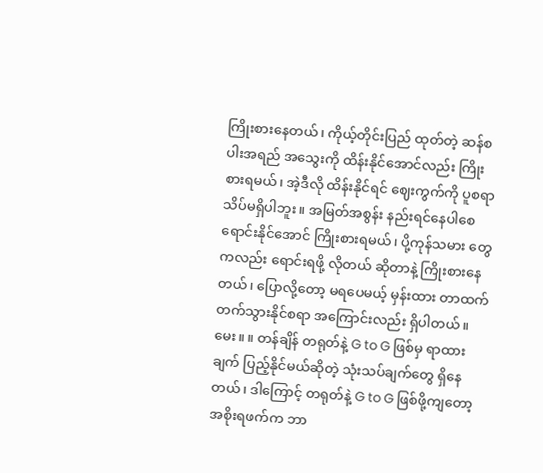ကြိုးစားနေတယ်၊ ကိုယ့်တိုင်းပြည် ထုတ်တဲ့ ဆန်စပါးအရည် အသွေးကို ထိန်းနိုင်အောင်လည်း ကြိုးစားရမယ်၊ အဲ့ဒီလို ထိန်းနိုင်ရင် ဈေးကွက်ကို ပူစရာသိပ်မရှိပါဘူး။ အမြတ်အစွန်း နည်းရင်နေပါစေ ရောင်းနိုင်အောင် ကြိုးစားရမယ်၊ ပို့ကုန်သမား တွေကလည်း ရောင်းရဖို့ လိုတယ် ဆိုတာနဲ့ ကြိုးစားနေ တယ်၊ ပြောလို့တော့ မရပေမယ့် မှန်းထား တာထက် တက်သွားနိုင်စရာ အကြောင်းလည်း ရှိပါတယ်။
မေး။ ။ တန်ချိန် တရုတ်နဲ့ G to G ဖြစ်မှ ရာထားချက် ပြည့်နိုင်မယ်ဆိုတဲ့ သုံးသပ်ချက်တွေ ရှိနေတယ်၊ ဒါကြောင့် တရုတ်နဲ့ G to G ဖြစ်ဖို့ကျတော့ အစိုးရဖက်က ဘာ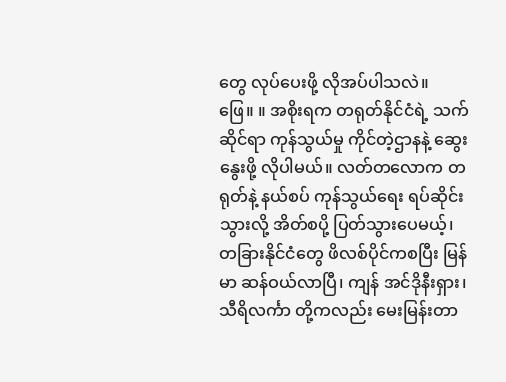တွေ လုပ်ပေးဖို့ လိုအပ်ပါသလဲ။
ဖြေ။ ။ အစိုးရက တရုတ်နိုင်ငံရဲ့ သက်ဆိုင်ရာ ကုန်သွယ်မှု ကိုင်တဲ့ဌာနနဲ့ ဆွေးနွေးဖို့ လိုပါမယ်။ လတ်တလောက တရုတ်နဲ့ နယ်စပ် ကုန်သွယ်ရေး ရပ်ဆိုင်းသွားလို့ အိတ်စပို့ ပြတ်သွားပေမယ့်၊ တခြားနိုင်ငံတွေ ဖိလစ်ပိုင်ကစပြီး မြန်မာ ဆန်ဝယ်လာပြီ၊ ကျန် အင်ဒိုနီးရှား၊ သီရိလင်္ကာ တို့ကလည်း မေးမြန်းတာ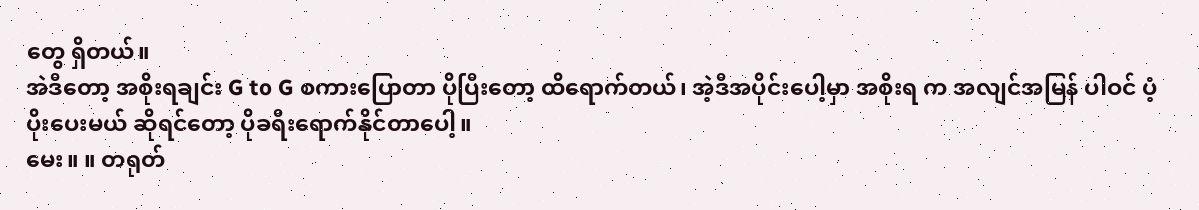တွေ ရှိတယ်။
အဲဒီတော့ အစိုးရချင်း G to G စကားပြောတာ ပိုပြီးတော့ ထိရောက်တယ်၊ အဲ့ဒီအပိုင်းပေါ့မှာ အစိုးရ က အလျင်အမြန် ပါဝင် ပံ့ပိုးပေးမယ် ဆိုရင်တော့ ပိုခရီးရောက်နိုင်တာပေါ့။
မေး။ ။ တရုတ်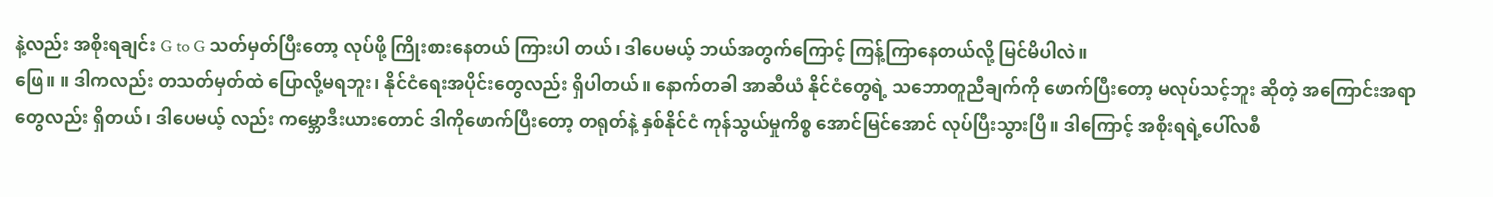နဲ့လည်း အစိုးရချင်း G to G သတ်မှတ်ပြီးတော့ လုပ်ဖို့ ကြိုးစားနေတယ် ကြားပါ တယ်၊ ဒါပေမယ့် ဘယ်အတွက်ကြောင့် ကြန့်ကြာနေတယ်လို့ မြင်မိပါလဲ။
ဖြေ။ ။ ဒါကလည်း တသတ်မှတ်ထဲ ပြောလို့မရဘူး၊ နိုင်ငံရေးအပိုင်းတွေလည်း ရှိပါတယ်။ နောက်တခါ အာဆီယံ နိုင်ငံတွေရဲ့ သဘောတူညီချက်ကို ဖောက်ပြီးတော့ မလုပ်သင့်ဘူး ဆိုတဲ့ အကြောင်းအရာ တွေလည်း ရှိတယ်၊ ဒါပေမယ့် လည်း ကမ္ဘောဒီးယားတောင် ဒါကိုဖောက်ပြီးတော့ တရုတ်နဲ့ နှစ်နိုင်ငံ ကုန်သွယ်မှုကိစ္စ အောင်မြင်အောင် လုပ်ပြီးသွားပြီ။ ဒါကြောင့် အစိုးရရဲ့ပေါ်လစီ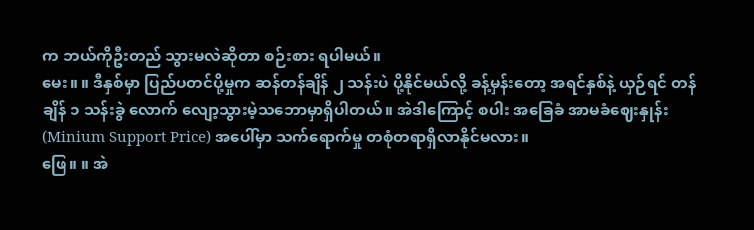က ဘယ်ကိုဦးတည် သွားမလဲဆိုတာ စဉ်းစား ရပါမယ်။
မေး။ ။ ဒီနှစ်မှာ ပြည်ပတင်ပို့မှုက ဆန်တန်ချိန် ၂ သန်းပဲ ပို့နိုင်မယ်လို့ ခန့်မှန်းတော့ အရင်နှစ်နဲ့ ယှဉ်ရင် တန်ချိန် ၁ သန်းခွဲ လောက် လျော့သွားမဲ့သဘောမှာရှိပါတယ်။ အဲဒါကြောင့် စပါး အခြေခံ အာမခံဈေးနှုန်း (Minium Support Price) အပေါ်မှာ သက်ရောက်မှု တစုံတရာရှိလာနိုင်မလား။
ဖြေ။ ။ အဲ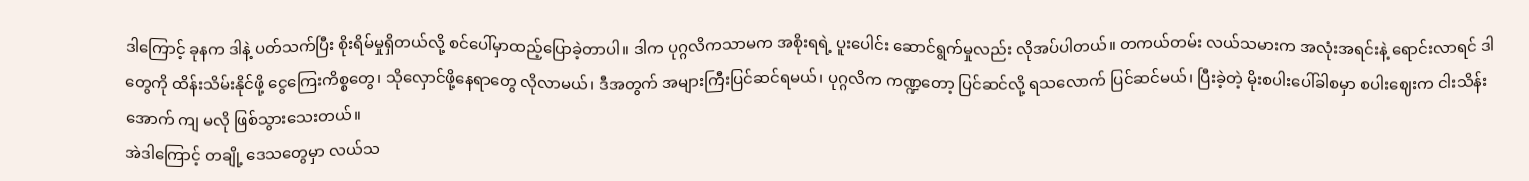ဒါကြောင့် ခုနက ဒါနဲ့ ပတ်သက်ပြီး စိုးရိမ်မှုရှိတယ်လို့ စင်ပေါ်မှာထည့်ပြောခဲ့တာပါ။ ဒါက ပုဂ္ဂလိကသာမက အစိုးရရဲ့ ပူးပေါင်း ဆောင်ရွက်မှုလည်း လိုအပ်ပါတယ်။ တကယ်တမ်း လယ်သမားက အလုံးအရင်းနဲ့ ရောင်းလာရင် ဒါတွေကို ထိန်းသိမ်းနိုင်ဖို့ ငွေကြေးကိစ္စတွေ၊ သိုလှောင်ဖို့နေရာတွေ လိုလာမယ်၊ ဒီအတွက် အများကြီးပြင်ဆင်ရမယ်၊ ပုဂ္ဂလိက ကဏ္ဍတော့ ပြင်ဆင်လို့ ရသလောက် ပြင်ဆင်မယ်၊ ပြီးခဲ့တဲ့ မိုးစပါးပေါ်ခါစမှာ စပါးဈေးက ငါးသိန်းအောက် ကျ မလို ဖြစ်သွားသေးတယ်။
အဲဒါကြောင့် တချို့ ဒေသတွေမှာ လယ်သ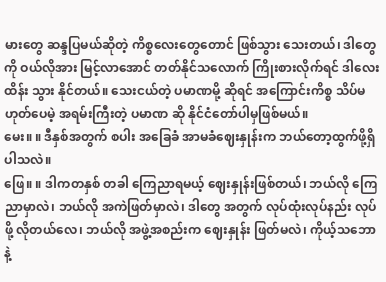မားတွေ ဆန္ဒပြမယ်ဆိုတဲ့ ကိစ္စလေးတွေတောင် ဖြစ်သွား သေးတယ်၊ ဒါတွေကို ဝယ်လိုအား မြင့်လာအောင် တတ်နိုင်သလောက် ကြိုးစားလိုက်ရင် ဒါလေးထိန်း သွား နိုင်တယ်။ သေးငယ်တဲ့ ပမာဏမို့ ဆိုရင် အကြောင်းကိစ္စ သိပ်မဟုတ်ပေမဲ့ အရမ်းကြီးတဲ့ ပမာဏ ဆို နိုင်ငံတော်ပါမှဖြစ်မယ်။
မေး။ ။ ဒီနှစ်အတွက် စပါး အခြေခံ အာမခံဈေးနှုန်းက ဘယ်တော့ထွက်ဖို့ရှိပါသလဲ။
ဖြေ။ ။ ဒါကတနှစ် တခါ ကြေညာရမယ့် ဈေးနှုန်းဖြစ်တယ်၊ ဘယ်လို ကြေညာမှာလဲ၊ ဘယ်လို အကဲဖြတ်မှာလဲ၊ ဒါတွေ အတွက် လုပ်ထုံးလုပ်နည်း လုပ်ဖို့ လိုတယ်လေ၊ ဘယ်လို အဖွဲ့အစည်းက ဈေးနှုန်း ဖြတ်မလဲ၊ ကိုယ့်သဘောနဲ့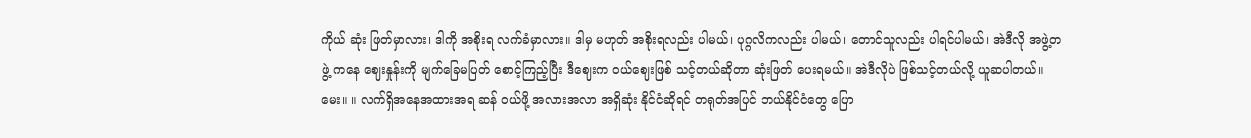ကိုယ် ဆုံး ဖြတ်မှာလား၊ ဒါကို အစိုးရ လက်ခံမှာလား။ ဒါမှ မဟုတ် အစိုးရလည်း ပါမယ်၊ ပုဂ္ဂလိကလည်း ပါမယ်၊ တောင်သူလည်း ပါရင်ပါမယ်၊ အဲဒီလို အဖွဲ့တဖွဲ့ ကနေ ဈေးနှုန်းကို မျက်ခြေမပြတ် စောင့်ကြည့်ပြီး ဒီဈေးက ဝယ်ဈေးဖြစ် သင့်တယ်ဆိုတာ ဆုံးဖြတ် ပေးရမယ်။ အဲဒီလိုပဲ ဖြစ်သင့်တယ်လို့ ယူဆပါတယ်။
မေး။ ။ လက်ရှိအနေအထားအရ ဆန် ဝယ်ဖို့ အလားအလာ အရှိဆုံး နိုင်ငံဆိုရင် တရုတ်အပြင် ဘယ်နိုင်ငံတွေ ပြော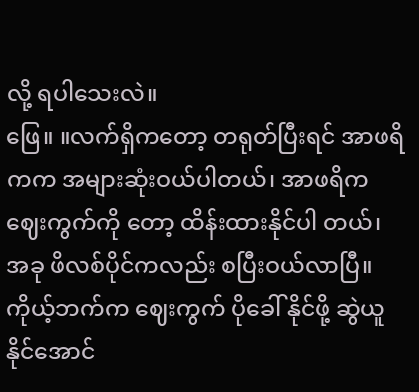လို့ ရပါသေးလဲ။
ဖြေ။ ။လက်ရှိကတော့ တရုတ်ပြီးရင် အာဖရိကက အများဆုံးဝယ်ပါတယ်၊ အာဖရိက ဈေးကွက်ကို တော့ ထိန်းထားနိုင်ပါ တယ်၊ အခု ဖိလစ်ပိုင်ကလည်း စပြီးဝယ်လာပြီ။ ကိုယ့်ဘက်က ဈေးကွက် ပိုခေါ် နိုင်ဖို့ ဆွဲယူနိုင်အောင်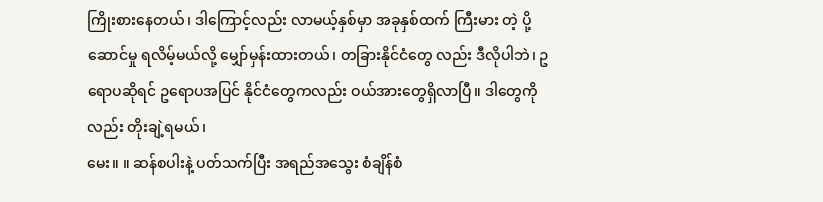ကြိုးစားနေတယ်၊ ဒါကြောင့်လည်း လာမယ့်နှစ်မှာ အခုနှစ်ထက် ကြီးမား တဲ့ ပို့ဆောင်မှု ရလိမ့်မယ်လို့ မျှော်မှန်းထားတယ်၊ တခြားနိုင်ငံတွေ လည်း ဒီလိုပါဘဲ၊ ဥရောပဆိုရင် ဥရောပအပြင် နိုင်ငံတွေကလည်း ဝယ်အားတွေရှိလာပြီ။ ဒါတွေကိုလည်း တိုးချဲ့ရမယ်၊
မေး။ ။ ဆန်စပါးနဲ့ ပတ်သက်ပြီး အရည်အသွေး စံချိန်စံ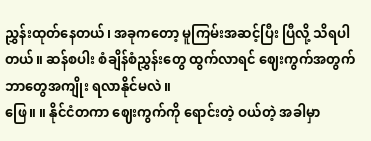ညွှန်းထုတ်နေတယ်၊ အခုကတော့ မူကြမ်းအဆင့်ပြီး ပြီလို့ သိရပါတယ်။ ဆန်စပါး စံချိန်စံညွှန်းတွေ ထွက်လာရင် ဈေးကွက်အတွက် ဘာတွေအကျိုး ရလာနိုင်မလဲ။
ဖြေ။ ။ နိုင်ငံတကာ ဈေးကွက်ကို ရောင်းတဲ့ ဝယ်တဲ့ အခါမှာ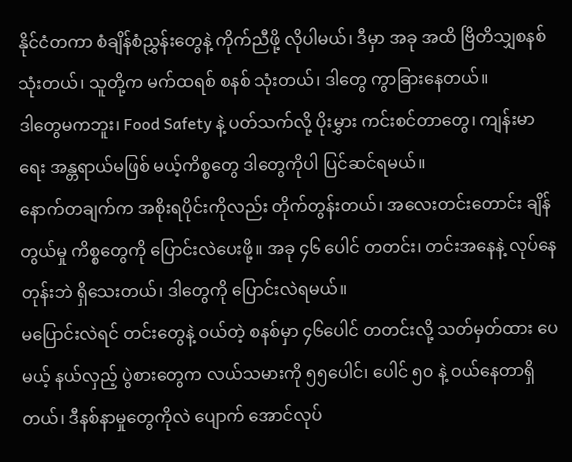နိုင်ငံတကာ စံချိန်စံညွှန်းတွေနဲ့ ကိုက်ညီဖို့ လိုပါမယ်၊ ဒီမှာ အခု အထိ ဗြိတိသျှစနစ် သုံးတယ်၊ သူတို့က မက်ထရစ် စနစ် သုံးတယ်၊ ဒါတွေ ကွာခြားနေတယ်။
ဒါတွေမကဘူး၊ Food Safety နဲ့ ပတ်သက်လို့ ပိုးမွှား ကင်းစင်တာတွေ၊ ကျန်းမာရေး အန္တရာယ်မဖြစ် မယ့်ကိစ္စတွေ ဒါတွေကိုပါ ပြင်ဆင်ရမယ်။
နောက်တချက်က အစိုးရပိုင်းကိုလည်း တိုက်တွန်းတယ်၊ အလေးတင်းတောင်း ချိန်တွယ်မှု ကိစ္စတွေကို ပြောင်းလဲပေးဖို့။ အခု ၄၆ ပေါင် တတင်း၊ တင်းအနေနဲ့ လုပ်နေတုန်းဘဲ ရှိသေးတယ်၊ ဒါတွေကို ပြောင်းလဲရမယ်။
မပြောင်းလဲရင် တင်းတွေနဲ့ ဝယ်တဲ့ စနစ်မှာ ၄၆ပေါင် တတင်းလို့ သတ်မှတ်ထား ပေမယ့် နယ်လှည့် ပွဲစားတွေက လယ်သမားကို ၅၅ပေါင်၊ ပေါင် ၅၀ နဲ့ ဝယ်နေတာရှိတယ်၊ ဒီနစ်နာမှုတွေကိုလဲ ပျောက် အောင်လုပ်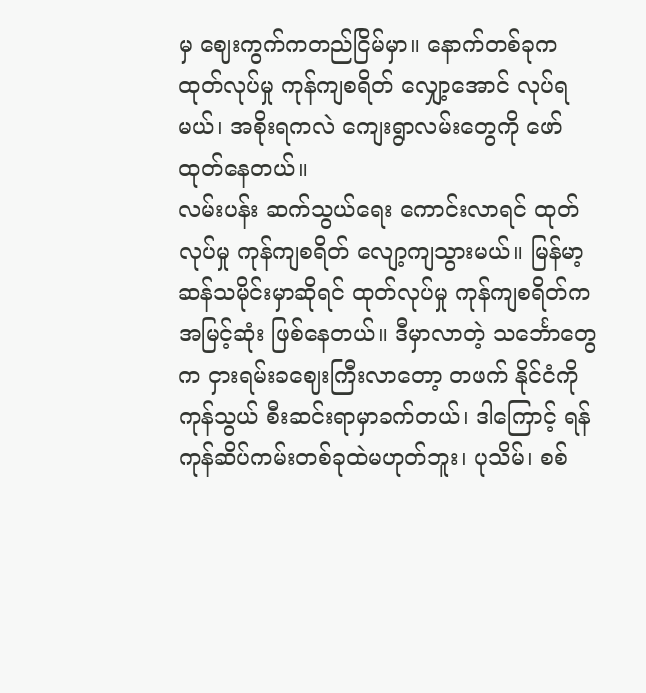မှ ဈေးကွက်ကတည်ငြိမ်မှာ။ နောက်တစ်ခုက ထုတ်လုပ်မှု ကုန်ကျစရိတ် လျှော့အောင် လုပ်ရမယ်၊ အစိုးရကလဲ ကျေးရွာလမ်းတွေကို ဖော်ထုတ်နေတယ်။
လမ်းပန်း ဆက်သွယ်ရေး ကောင်းလာရင် ထုတ်လုပ်မှု ကုန်ကျစရိတ် လျော့ကျသွားမယ်။ မြန်မာ့ ဆန်သမိုင်းမှာဆိုရင် ထုတ်လုပ်မှု ကုန်ကျစရိတ်က အမြင့်ဆုံး ဖြစ်နေတယ်။ ဒီမှာလာတဲ့ သင်္ဘောတွေ က ငှားရမ်းခဈေးကြီးလာတော့ တဖက် နိုင်ငံကို ကုန်သွယ် စီးဆင်းရာမှာခက်တယ်၊ ဒါကြောင့် ရန်ကုန်ဆိပ်ကမ်းတစ်ခုထဲမဟုတ်ဘူး၊ ပုသိမ်၊ စစ်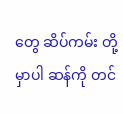တွေ ဆိပ်ကမ်း တို့မှာပါ ဆန်ကို တင်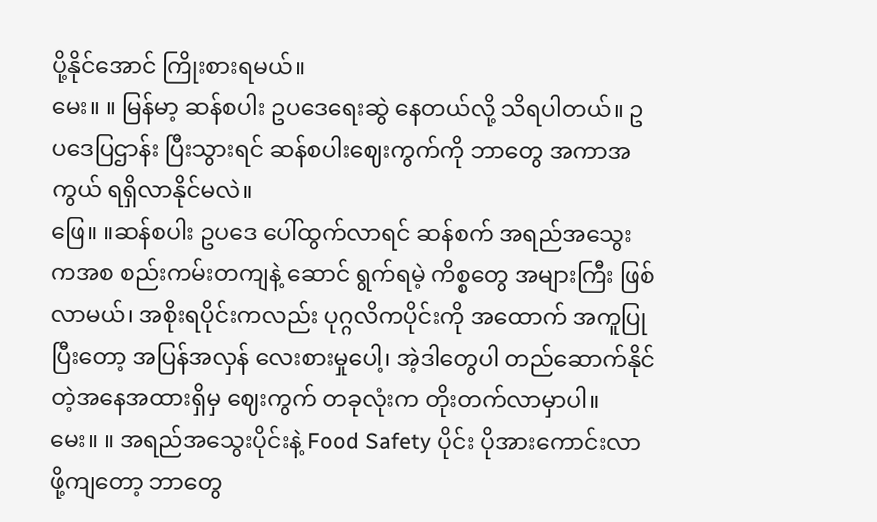ပို့နိုင်အောင် ကြိုးစားရမယ်။
မေး။ ။ မြန်မာ့ ဆန်စပါး ဥပဒေရေးဆွဲ နေတယ်လို့ သိရပါတယ်။ ဥပဒေပြဌာန်း ပြီးသွားရင် ဆန်စပါးဈေးကွက်ကို ဘာတွေ အကာအကွယ် ရရှိလာနိုင်မလဲ။
ဖြေ။ ။ဆန်စပါး ဥပဒေ ပေါ်ထွက်လာရင် ဆန်စက် အရည်အသွေးကအစ စည်းကမ်းတကျနဲ့ ဆောင် ရွက်ရမဲ့ ကိစ္စတွေ အများကြီး ဖြစ်လာမယ်၊ အစိုးရပိုင်းကလည်း ပုဂ္ဂလိကပိုင်းကို အထောက် အကူပြု ပြီးတော့ အပြန်အလှန် လေးစားမှုပေါ့၊ အဲ့ဒါတွေပါ တည်ဆောက်နိုင်တဲ့အနေအထားရှိမှ ဈေးကွက် တခုလုံးက တိုးတက်လာမှာပါ။
မေး။ ။ အရည်အသွေးပိုင်းနဲ့ Food Safety ပိုင်း ပိုအားကောင်းလာဖို့ကျတော့ ဘာတွေ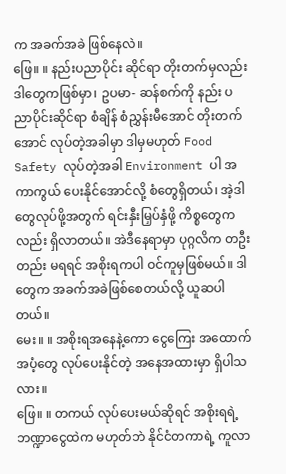က အခက်အခဲ ဖြစ်နေလဲ။
ဖြေ။ ။ နည်းပညာပိုင်း ဆိုင်ရာ တိုးတက်မှလည်း ဒါတွေကဖြစ်မှာ၊ ဥပမာ- ဆန်စက်ကို နည်း ပညာပိုင်းဆိုင်ရာ စံချိန် စံညွှန်းမီအောင် တိုးတက်အောင် လုပ်တဲ့အခါမှာ ဒါမှမဟုတ် Food Safety လုပ်တဲ့အခါ Environment ပါ အကာကွယ် ပေးနိုင်အောင်လို့ စံတွေရှိတယ်၊ အဲ့ဒါတွေလုပ်ဖို့အတွက် ရင်းနှီးမြှပ်နှံဖို့ ကိစ္စတွေကလည်း ရှိလာတယ်။ အဲဒီနေရာမှာ ပုဂ္ဂလိက တဦးတည်း မရရင် အစိုးရကပါ ဝင်ကူမှဖြစ်မယ်။ ဒါတွေက အခက်အခဲဖြစ်စေတယ်လို့ ယူဆပါတယ်။
မေး။ ။ အစိုးရအနေနဲ့ကော ငွေကြေး အထောက်အပံ့တွေ လုပ်ပေးနိုင်တဲ့ အနေအထားမှာ ရှိပါသလား။
ဖြေ။ ။ တကယ် လုပ်ပေးမယ်ဆိုရင် အစိုးရရဲ့ ဘဏ္ဍာငွေထဲက မဟုတ်ဘဲ နိုင်ငံတကာရဲ့ ကူလာ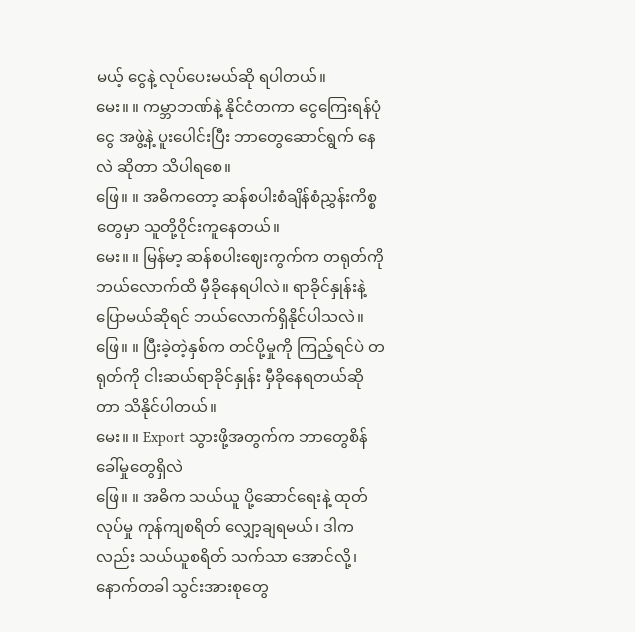မယ့် ငွေနဲ့ လုပ်ပေးမယ်ဆို ရပါတယ်။
မေး။ ။ ကမ္ဘာဘဏ်နဲ့ နိုင်ငံတကာ ငွေကြေးရန်ပုံငွေ အဖွဲ့နဲ့ ပူးပေါင်းပြီး ဘာတွေဆောင်ရွက် နေလဲ ဆိုတာ သိပါရစေ။
ဖြေ။ ။ အဓိကတော့ ဆန်စပါးစံချိန်စံညွှန်းကိစ္စတွေမှာ သူတို့ဝိုင်းကူနေတယ်။
မေး။ ။ မြန်မာ့ ဆန်စပါးဈေးကွက်က တရုတ်ကို ဘယ်လောက်ထိ မှီခိုနေရပါလဲ။ ရာခိုင်နှုန်းနဲ့ ပြောမယ်ဆိုရင် ဘယ်လောက်ရှိနိုင်ပါသလဲ။
ဖြေ။ ။ ပြီးခဲ့တဲ့နှစ်က တင်ပို့မှုကို ကြည့်ရင်ပဲ တရုတ်ကို ငါးဆယ်ရာခိုင်နှုန်း မှီခိုနေရတယ်ဆိုတာ သိနိုင်ပါတယ်။
မေး။ ။ Export သွားဖို့အတွက်က ဘာတွေစိန်ခေါ်မှုတွေရှိလဲ
ဖြေ။ ။ အဓိက သယ်ယူ ပို့ဆောင်ရေးနဲ့ ထုတ်လုပ်မှု ကုန်ကျစရိတ် လျှော့ချရမယ်၊ ဒါကလည်း သယ်ယူစရိတ် သက်သာ အောင်လို့၊ နောက်တခါ သွင်းအားစုတွေ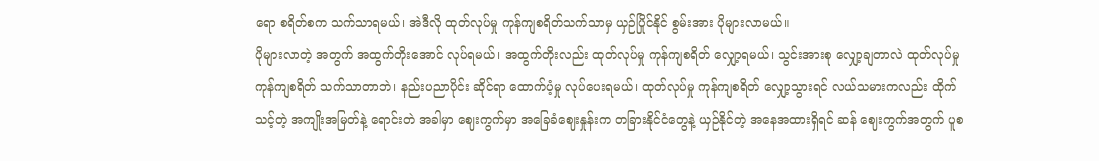ရော စရိတ်စက သက်သာရမယ်၊ အဲဒီလို ထုတ်လုပ်မှု ကုန်ကျစရိတ်သက်သာမှ ယှဉ်ပြိုင်နိုင် စွမ်းအား ပိုများလာမယ်။
ပိုများလာတဲ့ အတွက် အထွက်တိုးအောင် လုပ်ရမယ်၊ အထွက်တိုးလည်း ထုတ်လုပ်မှု ကုန်ကျစရိတ် လျှော့ရမယ်၊ သွင်းအားစု လျှော့ချတာလဲ ထုတ်လုပ်မှု ကုန်ကျစရိတ် သက်သာတာဘဲ၊ နည်းပညာပိုင်း ဆိုင်ရာ ထောက်ပံ့မှု လုပ်ပေးရမယ်၊ ထုတ်လုပ်မှု ကုန်ကျစရိတ် လျှော့သွားရင် လယ်သမားကလည်း ထိုက်သင့်တဲ့ အကျိုးအမြတ်နဲ့ ရောင်းတဲ အခါမှာ ဈေးကွက်မှာ အခြေခံဈေးနှုန်းက တခြားနိုင်ငံတွေနဲ့ ယှဉ်နိုင်တဲ့ အနေအထားရှိရင် ဆန် ဈေးကွက်အတွက် ပူစ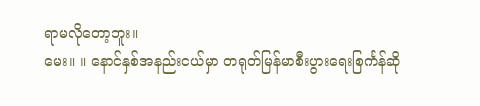ရာမလိုတော့ဘူး။
မေး။ ။ နောင်နှစ်အနည်းငယ်မှာ တရုတ်မြန်မာစီးပွားရေးစြင်္ကန်ဆို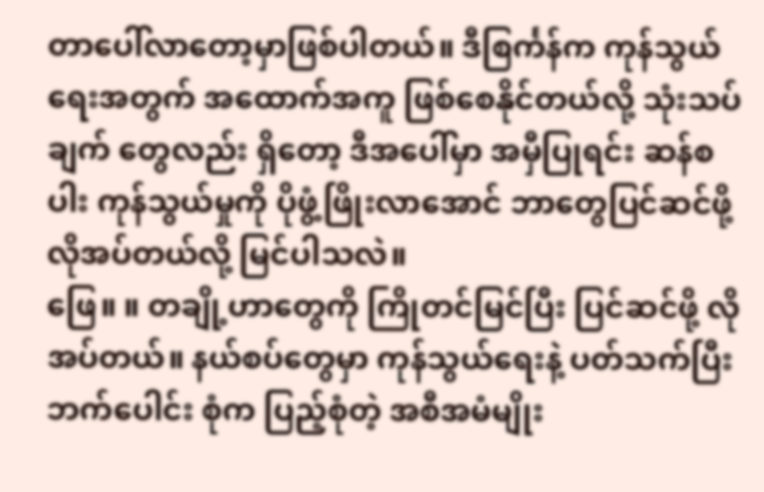တာပေါ်လာတော့မှာဖြစ်ပါတယ်။ ဒီစြင်္ကန်က ကုန်သွယ် ရေးအတွက် အထောက်အကူ ဖြစ်စေနိုင်တယ်လို့ သုံးသပ်ချက် တွေလည်း ရှိတော့ ဒီအပေါ်မှာ အမှီပြုရင်း ဆန်စပါး ကုန်သွယ်မှုကို ပိုဖွံ့ဖြိုးလာအောင် ဘာတွေပြင်ဆင်ဖို့ လိုအပ်တယ်လို့ မြင်ပါသလဲ။
ဖြေ။ ။ တချို့ဟာတွေကို ကြိုတင်မြင်ပြီး ပြင်ဆင်ဖို့ လိုအပ်တယ်။ နယ်စပ်တွေမှာ ကုန်သွယ်ရေးနဲ့ ပတ်သက်ပြီး ဘက်ပေါင်း စုံက ပြည့်စုံတဲ့ အစီအမံမျိုး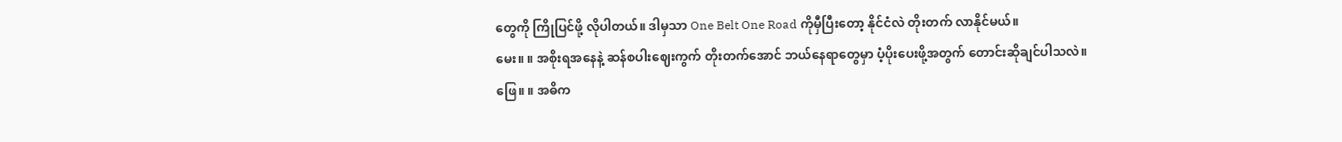တွေကို ကြိုပြင်ဖို့ လိုပါတယ်။ ဒါမှသာ One Belt One Road ကိုမှီပြီးတော့ နိုင်ငံလဲ တိုးတက် လာနိုင်မယ်။
မေး။ ။ အစိုးရအနေနဲ့ ဆန်စပါးဈေးကွက် တိုးတက်အောင် ဘယ်နေရာတွေမှာ ပံ့ပိုးပေးဖို့အတွက် တောင်းဆိုချင်ပါသလဲ။
ဖြေ။ ။ အဓိက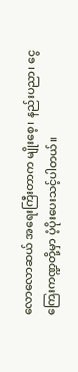လောလောဆယ် အရေးကြီးတာက မျိုးစေ့၊ နည်းပညာ၊ ငွေကြေးကဏ္ဍတို့မှာ ပံ့ပိုးပေးသင့်ပါတယ်။